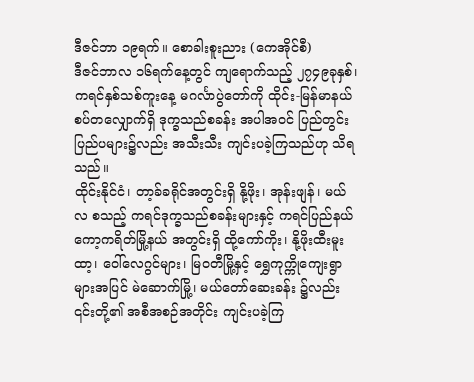ဒီဇင်ဘာ ၁၉ရက်။ စောခါးစူးညား (ကေအိုင်စီ)
ဒီဇင်ဘာလ ၁၆ရက်နေ့တွင် ကျရောက်သည့် ၂၇၄၉ခုနှစ်၊ ကရင်နှစ်သစ်ကူးနေ့ မဂင်္လာပွဲတော်ကို ထိုင်း-မြန်မာနယ်စပ်တလျှောက်ရှိ ဒုက္ခသည်စခန်း အပါအဝင် ပြည်တွင်းပြည်ပများ၌လည်း အသီးသီး ကျင်းပခဲ့ကြသည်ဟု သိရသည်။
ထိုင်းနိုင်ငံ၊ တာ့ခ်ခရိုင်အတွင်းရှိ နို့ဖိုး၊ အုန်းဖျန်၊ မယ်လ စသည့် ကရင်ဒုက္ခသည်စခန်းများနှင့် ကရင်ပြည်နယ် ကော့ကရိတ်မြို့နယ် အတွင်းရှိ ထို့ကော်ကိုး၊ နို့ဖိုးထီးမူးထာ့၊ ဝေါ်လေဂွင်များ၊ မြဝတီမြို့နှင့် ရွှေကုက္ကိုကျေးရွာများအပြင် မဲဆောက်မြို့၊ မယ်တော်ဆေးခန်း ၌လည်း ၎င်းတို့၏ အစီအစဉ်အတိုင်း ကျင်းပခဲ့ကြ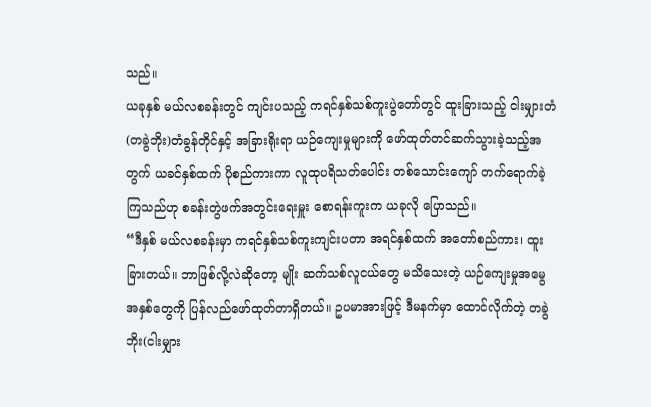သည်။
ယခုနှစ် မယ်လစခန်းတွင် ကျင်းပသည့် ကရင်နှစ်သစ်ကူးပွဲတော်တွင် ထူးခြားသည့် ငါးမျှားတံ(တခွဲဘိုး)တံခွန်တိုင်နှင့် အခြားရိုးရာ ယဉ်ကျေးမှုများကို ဖော်ထုတ်တင်ဆက်သွားခဲ့သည့်အတွက် ယခင်နှစ်ထက် ပိုစည်ကားကာ လူထုပရိသတ်ပေါင်း တစ်သောင်းကျော် တက်ရောက်ခဲ့ကြသည်ဟု စခန်းတွဲဖက်အတွင်းရေးမှူး စောရန်းကူးက ယခုလို ပြောသည်။
“ဒီနှစ် မယ်လစခန်းမှာ ကရင်နှစ်သစ်ကူးကျင်းပတာ အရင်နှစ်ထက် အတော်စည်ကား၊ ထူးခြားတယ်။ ဘာဖြစ်လို့လဲဆိုတော့ မျိုး ဆက်သစ်လူငယ်တွေ မသိသေးတဲ့ ယဉ်ကျေးမှုအမွေအနှစ်တွေကို ပြန်လည်ဖော်ထုတ်တာရှိတယ်။ ဥပမာအားဖြင့် ဒီမနက်မှာ ထောင်လိုက်တဲ့ တခွဲဘိုး(ငါးမျှား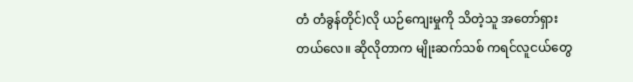တံ တံခွန်တိုင်)လို ယဉ်ကျေးမှုကို သိတဲ့သူ အတော်ရှားတယ်လေ။ ဆိုလိုတာက မျိုးဆက်သစ် ကရင်လူငယ်တွေ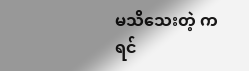မသိသေးတဲ့ ကရင်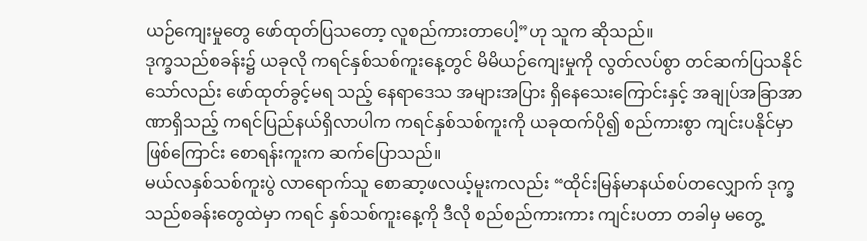ယဉ်ကျေးမှုတွေ ဖော်ထုတ်ပြသတော့ လူစည်ကားတာပေါ့”ဟု သူက ဆိုသည်။
ဒုက္ခသည်စခန်း၌ ယခုလို ကရင်နှစ်သစ်ကူးနေ့တွင် မိမိယဉ်ကျေးမှုကို လွတ်လပ်စွာ တင်ဆက်ပြသနိုင်သော်လည်း ဖော်ထုတ်ခွင့်မရ သည့် နေရာဒေသ အများအပြား ရှိနေသေးကြောင်းနှင့် အချုပ်အခြာအာဏာရှိသည့် ကရင်ပြည်နယ်ရှိလာပါက ကရင်နှစ်သစ်ကူးကို ယခုထက်ပို၍ စည်ကားစွာ ကျင်းပနိုင်မှာ ဖြစ်ကြောင်း စောရန်းကူးက ဆက်ပြောသည်။
မယ်လနှစ်သစ်ကူးပွဲ လာရောက်သူ စောဆာ့ဖလယ့်မူးကလည်း “ထိုင်းမြန်မာနယ်စပ်တလျှောက် ဒုက္ခသည်စခန်းတွေထဲမှာ ကရင် နှစ်သစ်ကူးနေ့ကို ဒီလို စည်စည်ကားကား ကျင်းပတာ တခါမှ မတွေ့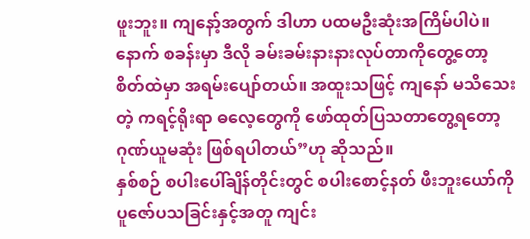ဖူးဘူး။ ကျနော့်အတွက် ဒါဟာ ပထမဦးဆုံးအကြိမ်ပါပဲ။ နောက် စခန်းမှာ ဒီလို ခမ်းခမ်းနားနားလုပ်တာကိုတွေ့တော့ စိတ်ထဲမှာ အရမ်းပျော်တယ်။ အထူးသဖြင့် ကျနော် မသိသေးတဲ့ ကရင့်ရိုးရာ ဓလေ့တွေကို ဖော်ထုတ်ပြသတာတွေ့ရတော့ ဂုဏ်ယူမဆုံး ဖြစ်ရပါတယ်”ဟု ဆိုသည်။
နှစ်စဉ် စပါးပေါ်ချိန်တိုင်းတွင် စပါးစောင့်နတ် ဖီးဘူးယော်ကို ပူဇော်ပသခြင်းနှင့်အတူ ကျင်း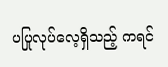ပပြုလုပ်လေ့ရှိသည့် ကရင်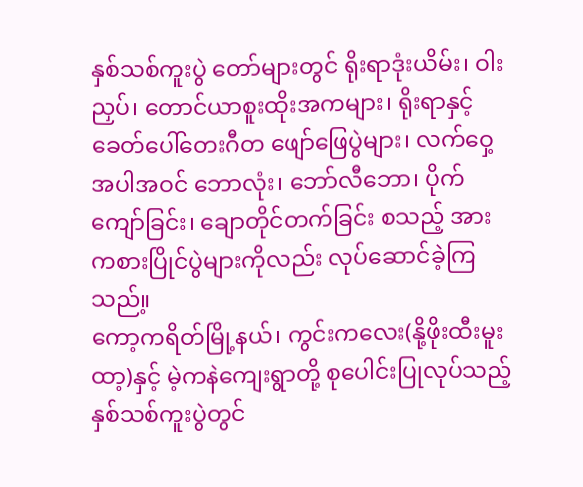နှစ်သစ်ကူးပွဲ တော်များတွင် ရိုးရာဒုံးယိမ်း၊ ဝါးညှပ်၊ တောင်ယာစူးထိုးအကများ၊ ရိုးရာနှင့် ခေတ်ပေါ်တေးဂီတ ဖျော်ဖြေပွဲများ၊ လက်ဝှေ့ အပါအဝင် ဘောလုံး၊ ဘော်လီဘော၊ ပိုက်ကျော်ခြင်း၊ ချောတိုင်တက်ခြင်း စသည့် အားကစားပြိုင်ပွဲများကိုလည်း လုပ်ဆောင်ခဲ့ကြသည်။့
ကော့ကရိတ်မြို့နယ်၊ ကွင်းကလေး(နို့ဖိုးထီးမူးထာ့)နှင့် မဲ့ကနဲကျေးရွာတို့ စုပေါင်းပြုလုပ်သည့် နှစ်သစ်ကူးပွဲတွင်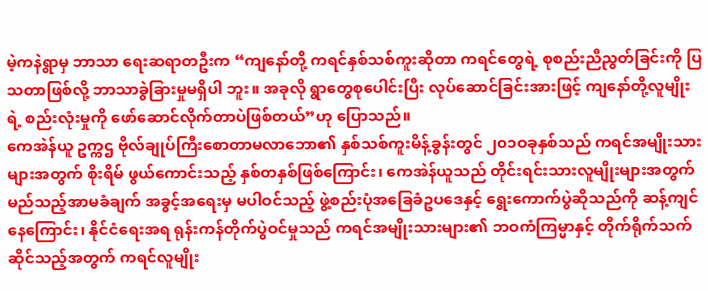မဲ့ကနဲရွာမှ ဘာသာ ရေးဆရာတဦးက “ကျနော်တို့ ကရင်နှစ်သစ်ကူးဆိုတာ ကရင်တွေရဲ့ စုစည်းညီညွတ်ခြင်းကို ပြသတာဖြစ်လို့ ဘာသာခွဲခြားမှုမရှိပါ ဘူး။ အခုလို ရွာတွေစုပေါင်းပြီး လုပ်ဆောင်ခြင်းအားဖြင့် ကျနော်တို့လူမျိုးရဲ့ စည်းလုံးမှုကို ဖော်ဆောင်လိုက်တာပဲဖြစ်တယ်”ဟု ပြောသည်။
ကေအဲန်ယူ ဥက္ကဌ ဗိုလ်ချုပ်ကြီးစောတာမလာဘော၏ နှစ်သစ်ကူးမိန့်ခွန်းတွင် ၂၀၁ဝခုနှစ်သည် ကရင်အမျိုးသားများအတွက် စိုးရိမ် ဖွယ်ကောင်းသည့် နှစ်တနှစ်ဖြစ်ကြောင်း၊ ကေအဲန်ယူသည် တိုင်းရင်းသားလူမျိုးများအတွက် မည်သည့်အာမခံချက် အခွင့်အရေးမှ မပါဝင်သည့် ဖွဲ့စည်းပုံအခြေခံဥပဒေနှင့် ရွေးကောက်ပွဲဆိုသည်ကို ဆန့်ကျင်နေကြောင်း၊ နိုင်ငံရေးအရ ရုန်းကန်တိုက်ပွဲဝင်မှုသည် ကရင်အမျိုးသားများ၏ ဘဝကံကြမ္မာနှင့် တိုက်ရိုက်သက်ဆိုင်သည့်အတွက် ကရင်လူမျိုး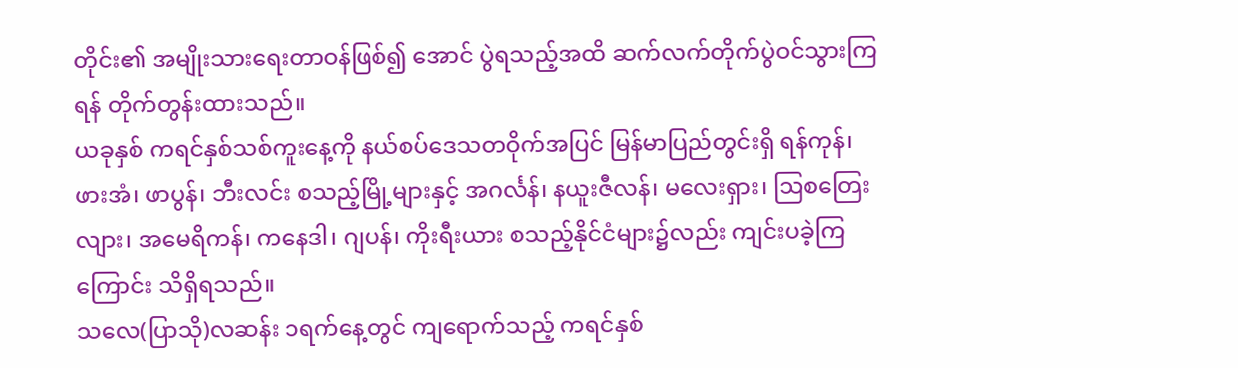တိုင်း၏ အမျိုးသားရေးတာဝန်ဖြစ်၍ အောင် ပွဲရသည့်အထိ ဆက်လက်တိုက်ပွဲဝင်သွားကြရန် တိုက်တွန်းထားသည်။
ယခုနှစ် ကရင်နှစ်သစ်ကူးနေ့ကို နယ်စပ်ဒေသတဝိုက်အပြင် မြန်မာပြည်တွင်းရှိ ရန်ကုန်၊ ဖားအံ၊ ဖာပွန်၊ ဘီးလင်း စသည့်မြို့များနှင့် အဂင်္လန်၊ နယူးဇီလန်၊ မလေးရှား၊ ဩစတြေးလျား၊ အမေရိကန်၊ ကနေဒါ၊ ဂျပန်၊ ကိုးရီးယား စသည့်နိုင်ငံများ၌လည်း ကျင်းပခဲ့ကြ ကြောင်း သိရှိရသည်။
သလေ(ပြာသို)လဆန်း ၁ရက်နေ့တွင် ကျရောက်သည့် ကရင်နှစ်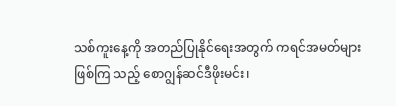သစ်ကူးနေ့ကို အတည်ပြုနိုင်ရေးအတွက် ကရင်အမတ်များဖြစ်ကြ သည့် စောဂျွန်ဆင်ဒီဖိုးမင်း၊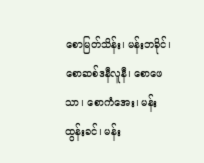စောမြတ်သိန်း၊ မန်းဘခိုင်၊ စောဆစ်ဒနီလူနီ၊ စောဖေသာ၊ စောကံအေး၊ မန်းထွန်းခင်၊ မန်း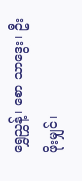ရွှေညွှန့်၊ စော သာဒွေး၊ ဦးဖိုးမျှင်၊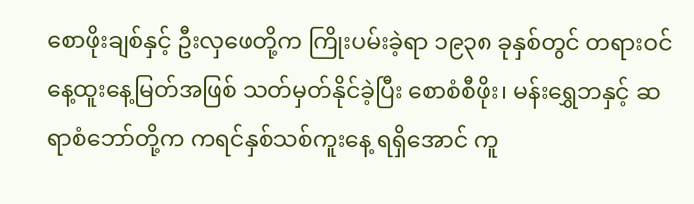စောဖိုးချစ်နှင့် ဦးလှဖေတို့က ကြိုးပမ်းခဲ့ရာ ၁၉၃၈ ခုနှစ်တွင် တရားဝင်နေ့ထူးနေ့မြတ်အဖြစ် သတ်မှတ်နိုင်ခဲ့ပြီး စောစံစီဖိုး၊ မန်းရွှေဘနှင့် ဆရာစံဘော်တို့က ကရင်နှစ်သစ်ကူးနေ့ ရရှိအောင် ကူ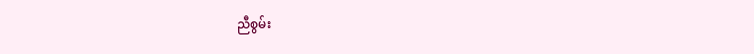ညီစွမ်း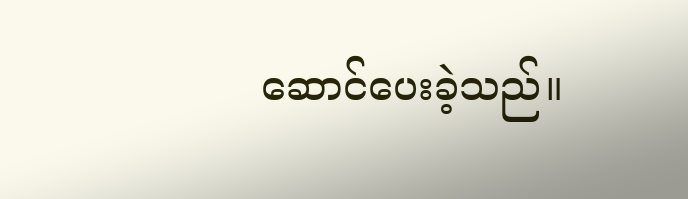ဆောင်ပေးခဲ့သည်။